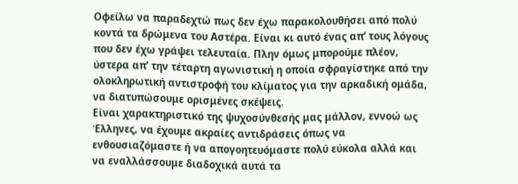Οφείλω να παραδεχτώ πως δεν έχω παρακολουθήσει από πολύ κοντά τα δρώμενα του Αστέρα. Είναι κι αυτό ένας απ’ τους λόγους που δεν έχω γράψει τελευταία. Πλην όμως μπορούμε πλέον, ύστερα απ’ την τέταρτη αγωνιστική η οποία σφραγίστηκε από την ολοκληρωτική αντιστροφή του κλίματος για την αρκαδική ομάδα, να διατυπώσουμε ορισμένες σκέψεις.
Είναι χαρακτηριστικό της ψυχοσύνθεσής μας μάλλον, εννοώ ως Έλληνες, να έχουμε ακραίες αντιδράσεις όπως να ενθουσιαζόμαστε ή να απογοητευόμαστε πολύ εύκολα αλλά και να εναλλάσσουμε διαδοχικά αυτά τα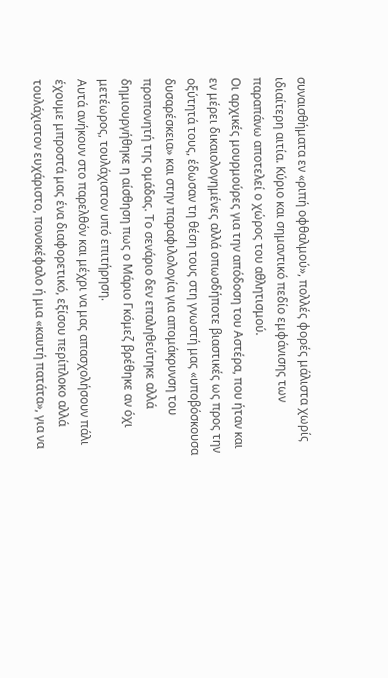συναισθήματα εν «ριπή οφθαλμού», πολλές φορές μάλιστα χωρίς ιδιαίτερη αιτία. Κύριο και σημαντικό πεδίο εμφάνισης των παραπάνω αποτελεί ο χώρος του αθλητισμού.
Οι αρχικές μουρμούρες για την απόδοση του Αστέρα, που ήταν και εν μέρει δικαιολογημένες αλλά οπωσδήποτε βιαστικές ως προς την οξύτητά τους, έδωσαν τη θέση τους στη γνωστή μας «υποβόσκουσα δυσαρέσκεια» και στην παραφιλολογία για απομάκρυνση του προπονητή της ομάδας. Το σενάριο δεν επαληθεύτηκε αλλά δημιουργήθηκε η αίσθηση πως ο Μάριο Γκόμεζ βρέθηκε αν όχι μετέωρος, τουλάχιστον υπό επιτήρηση.
Αυτά ανήκουν στο παρελθόν και μέχρι να μας απασχολήσουν πάλι έχουμε μπροστά μας ένα διαφορετικό, εξίσου περίπλοκο αλλά τουλάχιστον ευχάριστο, πονοκέφαλο ή μια «καυτή πατάτα», για να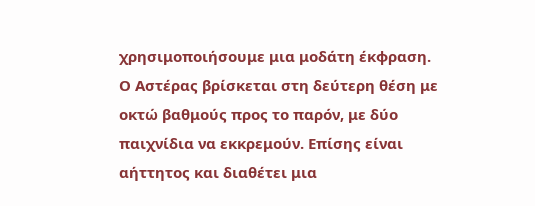χρησιμοποιήσουμε μια μοδάτη έκφραση. Ο Αστέρας βρίσκεται στη δεύτερη θέση με οκτώ βαθμούς προς το παρόν, με δύο παιχνίδια να εκκρεμούν. Επίσης είναι αήττητος και διαθέτει μια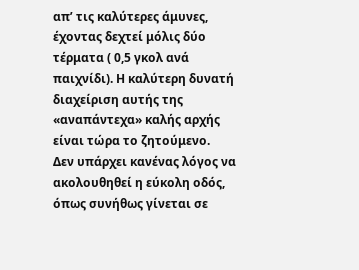απ’ τις καλύτερες άμυνες, έχοντας δεχτεί μόλις δύο τέρματα ( 0,5 γκολ ανά παιχνίδι). Η καλύτερη δυνατή διαχείριση αυτής της «αναπάντεχα» καλής αρχής είναι τώρα το ζητούμενο.
Δεν υπάρχει κανένας λόγος να ακολουθηθεί η εύκολη οδός, όπως συνήθως γίνεται σε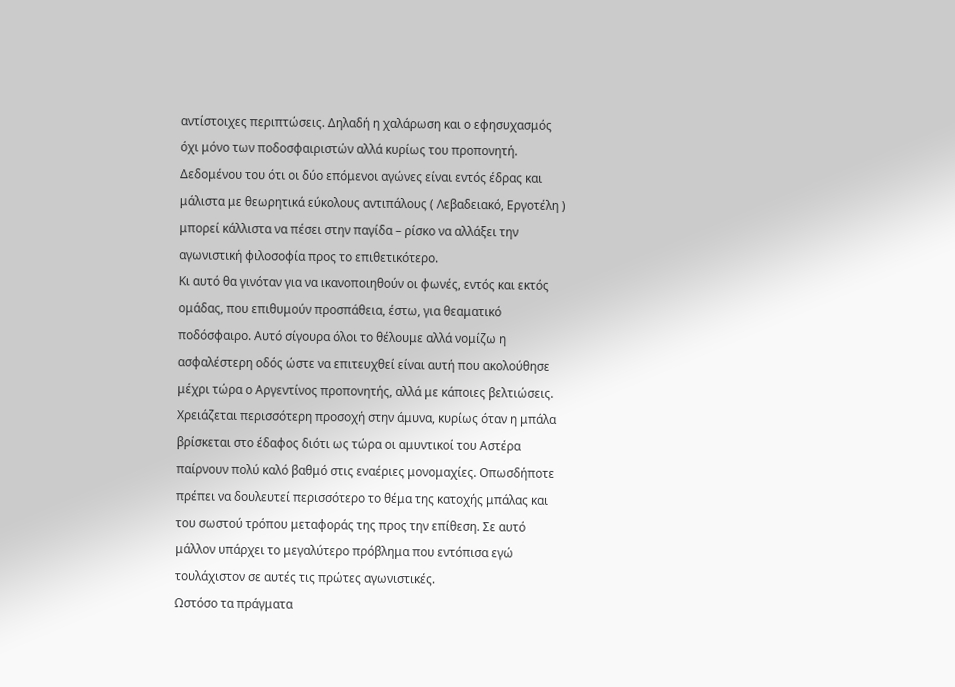αντίστοιχες περιπτώσεις. Δηλαδή η χαλάρωση και ο εφησυχασμός όχι μόνο των ποδοσφαιριστών αλλά κυρίως του προπονητή. Δεδομένου του ότι οι δύο επόμενοι αγώνες είναι εντός έδρας και μάλιστα με θεωρητικά εύκολους αντιπάλους ( Λεβαδειακό, Εργοτέλη ) μπορεί κάλλιστα να πέσει στην παγίδα – ρίσκο να αλλάξει την αγωνιστική φιλοσοφία προς το επιθετικότερο.
Κι αυτό θα γινόταν για να ικανοποιηθούν οι φωνές, εντός και εκτός ομάδας, που επιθυμούν προσπάθεια, έστω, για θεαματικό ποδόσφαιρο. Αυτό σίγουρα όλοι το θέλουμε αλλά νομίζω η ασφαλέστερη οδός ώστε να επιτευχθεί είναι αυτή που ακολούθησε μέχρι τώρα ο Αργεντίνος προπονητής, αλλά με κάποιες βελτιώσεις.
Χρειάζεται περισσότερη προσοχή στην άμυνα, κυρίως όταν η μπάλα βρίσκεται στο έδαφος διότι ως τώρα οι αμυντικοί του Αστέρα παίρνουν πολύ καλό βαθμό στις εναέριες μονομαχίες. Οπωσδήποτε πρέπει να δουλευτεί περισσότερο το θέμα της κατοχής μπάλας και του σωστού τρόπου μεταφοράς της προς την επίθεση. Σε αυτό μάλλον υπάρχει το μεγαλύτερο πρόβλημα που εντόπισα εγώ τουλάχιστον σε αυτές τις πρώτες αγωνιστικές.
Ωστόσο τα πράγματα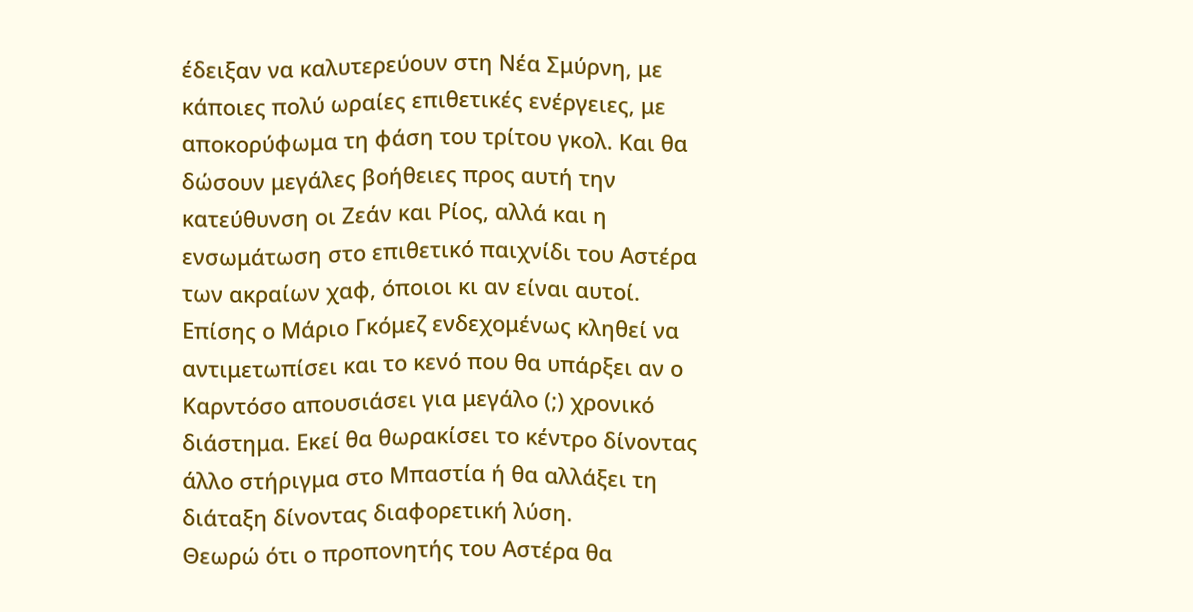έδειξαν να καλυτερεύουν στη Νέα Σμύρνη, με κάποιες πολύ ωραίες επιθετικές ενέργειες, με αποκορύφωμα τη φάση του τρίτου γκολ. Και θα δώσουν μεγάλες βοήθειες προς αυτή την κατεύθυνση οι Ζεάν και Ρίος, αλλά και η ενσωμάτωση στο επιθετικό παιχνίδι του Αστέρα των ακραίων χαφ, όποιοι κι αν είναι αυτοί.
Επίσης ο Μάριο Γκόμεζ ενδεχομένως κληθεί να αντιμετωπίσει και το κενό που θα υπάρξει αν ο Καρντόσο απουσιάσει για μεγάλο (;) χρονικό διάστημα. Εκεί θα θωρακίσει το κέντρο δίνοντας άλλο στήριγμα στο Μπαστία ή θα αλλάξει τη διάταξη δίνοντας διαφορετική λύση.
Θεωρώ ότι ο προπονητής του Αστέρα θα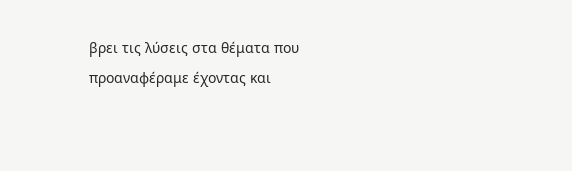βρει τις λύσεις στα θέματα που προαναφέραμε έχοντας και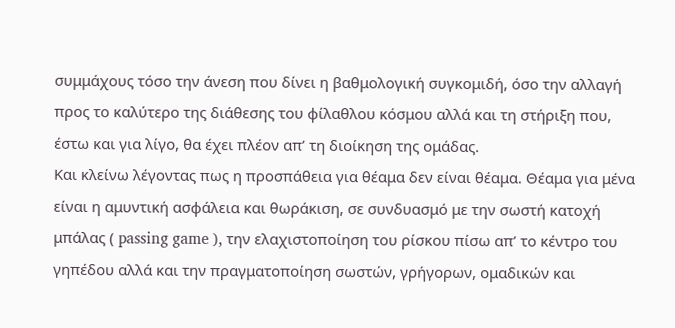συμμάχους τόσο την άνεση που δίνει η βαθμολογική συγκομιδή, όσο την αλλαγή προς το καλύτερο της διάθεσης του φίλαθλου κόσμου αλλά και τη στήριξη που, έστω και για λίγο, θα έχει πλέον απ’ τη διοίκηση της ομάδας.
Και κλείνω λέγοντας πως η προσπάθεια για θέαμα δεν είναι θέαμα. Θέαμα για μένα είναι η αμυντική ασφάλεια και θωράκιση, σε συνδυασμό με την σωστή κατοχή μπάλας ( passing game ), την ελαχιστοποίηση του ρίσκου πίσω απ’ το κέντρο του γηπέδου αλλά και την πραγματοποίηση σωστών, γρήγορων, ομαδικών και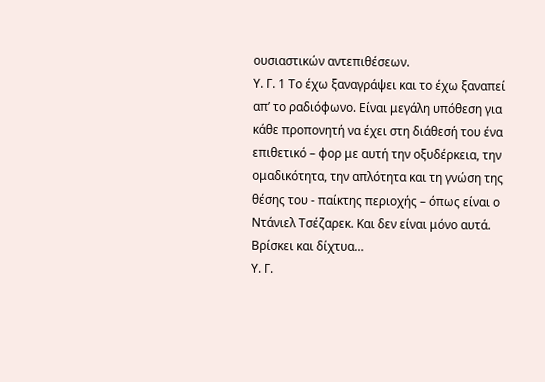ουσιαστικών αντεπιθέσεων.
Υ. Γ. 1 Το έχω ξαναγράψει και το έχω ξαναπεί απ’ το ραδιόφωνο. Είναι μεγάλη υπόθεση για κάθε προπονητή να έχει στη διάθεσή του ένα επιθετικό – φορ με αυτή την οξυδέρκεια, την ομαδικότητα, την απλότητα και τη γνώση της θέσης του - παίκτης περιοχής – όπως είναι ο Ντάνιελ Τσέζαρεκ. Και δεν είναι μόνο αυτά. Βρίσκει και δίχτυα…
Υ. Γ.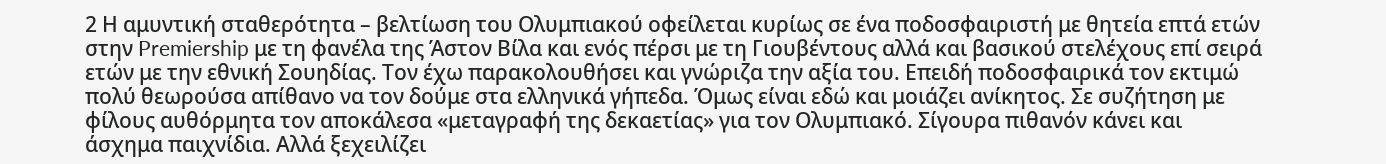2 Η αμυντική σταθερότητα – βελτίωση του Ολυμπιακού οφείλεται κυρίως σε ένα ποδοσφαιριστή με θητεία επτά ετών στην Premiership με τη φανέλα της Άστον Βίλα και ενός πέρσι με τη Γιουβέντους αλλά και βασικού στελέχους επί σειρά ετών με την εθνική Σουηδίας. Τον έχω παρακολουθήσει και γνώριζα την αξία του. Επειδή ποδοσφαιρικά τον εκτιμώ πολύ θεωρούσα απίθανο να τον δούμε στα ελληνικά γήπεδα. Όμως είναι εδώ και μοιάζει ανίκητος. Σε συζήτηση με φίλους αυθόρμητα τον αποκάλεσα «μεταγραφή της δεκαετίας» για τον Ολυμπιακό. Σίγουρα πιθανόν κάνει και άσχημα παιχνίδια. Αλλά ξεχειλίζει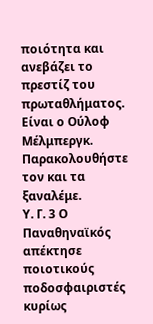ποιότητα και ανεβάζει το πρεστίζ του πρωταθλήματος. Είναι ο Ούλοφ Μέλμπεργκ. Παρακολουθήστε τον και τα ξαναλέμε.
Υ. Γ. 3 Ο Παναθηναϊκός απέκτησε ποιοτικούς ποδοσφαιριστές κυρίως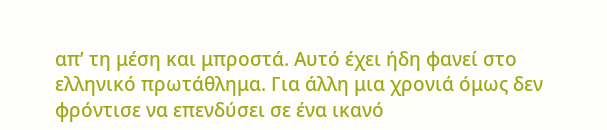απ’ τη μέση και μπροστά. Αυτό έχει ήδη φανεί στο ελληνικό πρωτάθλημα. Για άλλη μια χρονιά όμως δεν φρόντισε να επενδύσει σε ένα ικανό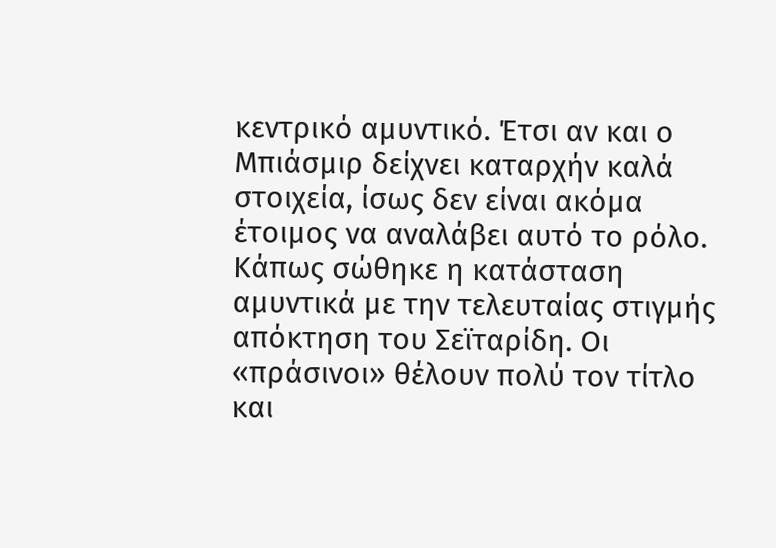κεντρικό αμυντικό. Έτσι αν και ο Μπιάσμιρ δείχνει καταρχήν καλά στοιχεία, ίσως δεν είναι ακόμα έτοιμος να αναλάβει αυτό το ρόλο. Κάπως σώθηκε η κατάσταση αμυντικά με την τελευταίας στιγμής απόκτηση του Σεϊταρίδη. Οι «πράσινοι» θέλουν πολύ τον τίτλο και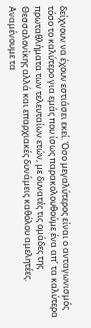δείχνουν να έχουν εστιάσει εκεί. Όσο μεγαλύτερος είναι ο ανταγωνισμός τόσο το καλύτερο για εμάς που ίσως παρακολουθούμε ένα απ’ τα καλύτερα πρωταθλήματα των τελευταίων ετών, με δυνατές τις ομάδες της Θεσσαλονίκης αλλά και επαρχιακές δυνάμεις καθόλου αμελητέες. Αναμένουμε τα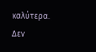καλύτερα.
Δεν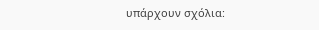υπάρχουν σχόλια: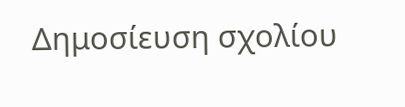Δημοσίευση σχολίου